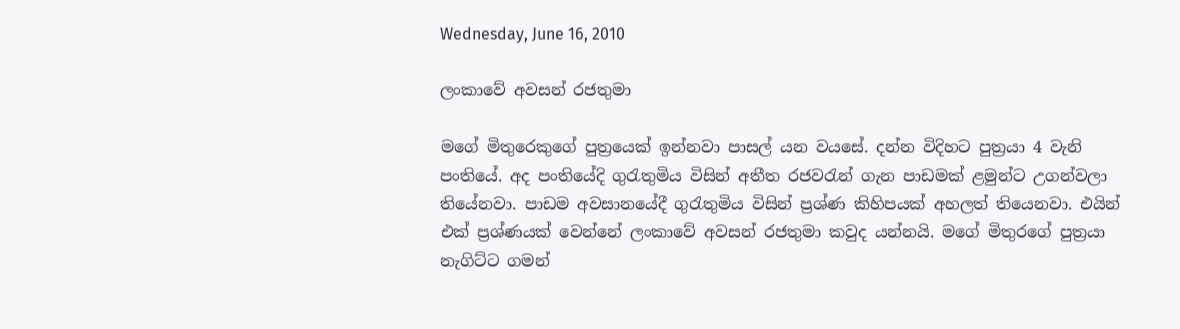Wednesday, June 16, 2010

ලංකාවේ අවසන් රජතුමා

මගේ මිතුරෙකුගේ පුත්‍රයෙක් ඉන්නවා පාසල් යන වයසේ. දන්න විදිහට පුත්‍රයා 4 වැනි පංතියේ. අද පංතියේදි ගුරැතුමිය විසින් අතීත රජවරැන් ගැන පාඩමක් ළමුන්ට උගන්වලා තියේනවා. පාඩම අවසානයේදී ගුරැතුමිය විසින් ප්‍රශ්ණ කිහිපයක් අහලත් තියෙනවා. එයින් එක් ප්‍රශ්ණයක් වෙන්නේ ලංකාවේ අවසන් රජතුමා කවුද යන්නයි. මගේ මිතුරගේ පුත්‍රයා නැගිට්ට ගමන්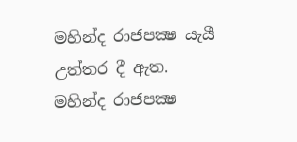මහින්ද රාජපක්‍ෂ යැයී උත්තර දී ඇත. මහින්ද රාජපක්‍ෂ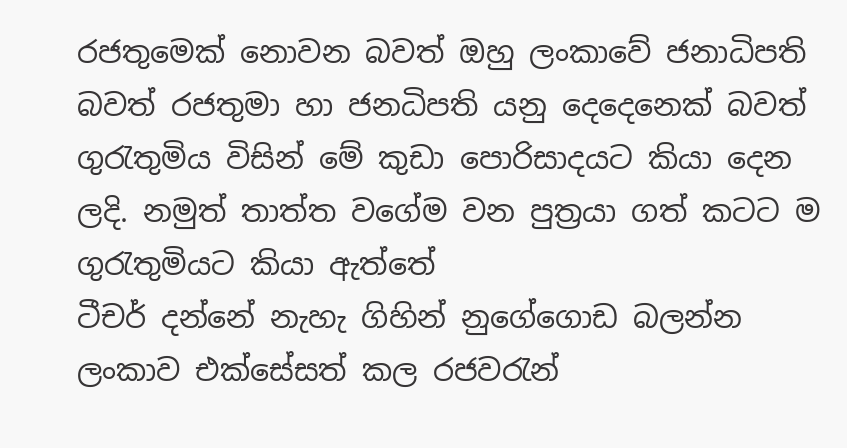රජතුමෙක් නොවන බවත් ඔහු ලංකාවේ ජනාධිපති බවත් රජතුමා හා ජනධිපති යනු දෙදෙනෙක් බවත් ගුරැතුමිය විසින් මේ කුඩා පොරිසාදයට කියා දෙන ලදි. නමුත් තාත්ත ‍වගේම වන පුත්‍රයා ගත් කටට ම ගුරැතුමියට කියා ඇත්තේ
ටීචර් දන්නේ නැහැ ගිහින් නුගේගොඩ බලන්න ලංකාව එක්සේසත් කල රජවරැන්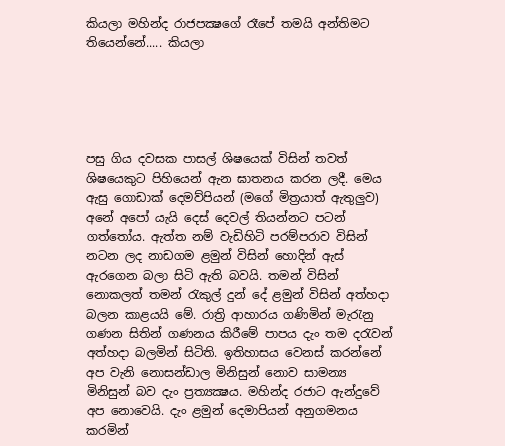කියලා මහින්ද රාජපක්‍ෂගේ රෑපේ තමයි අන්තිමට තියෙන්නේ..... කියලා





පසු ගිය දවසක පාසල් ශිෂයෙක් විසින් තවත් ශිෂයෙකුට පිහියෙන් ඇන ඝාතනය කරන ලදී. මෙය ඇසු ගොඩාක් දෙමව්පියන් (මගේ මිත්‍රයාත් ඇතුලුව) අනේ අපෝ යැයි දෙස් දෙවල් තියන්නට පටන් ගත්තෝය. ඇත්ත නම් වැඩිහිටි පරම්පරාව විසින් නටන ලද නාඩගම ළමුන් විසින් හොදින් ඇස් ඇරගෙන බලා සිටි ඇති බවයි. තමන් විසින් නොකලත් තමන් රැකුල් දුන් දේ ළමුන් විසින් අත්හදා බලන කාළයයි මේ. රාත්‍රි ආහාරය ගණිමින් මැරැනු ගණන සිතින් ගණනය කිරීමේ පාපය දැං තම දරැවන් අත්හදා බලමින් සිටිති. ඉතිහාසය වෙනස් කරන්නේ අප වැනි නොසන්ඩාල මිනිසුන් නොව සාමන්‍ය මිනිසුන් බව දැං ප්‍රත්‍යක්‍ෂය. මහින්ද රජාට ඇන්දුවේ අප නොවෙයි. දැං ළමුන් දෙමාපියන් අනුගමනය කරමින්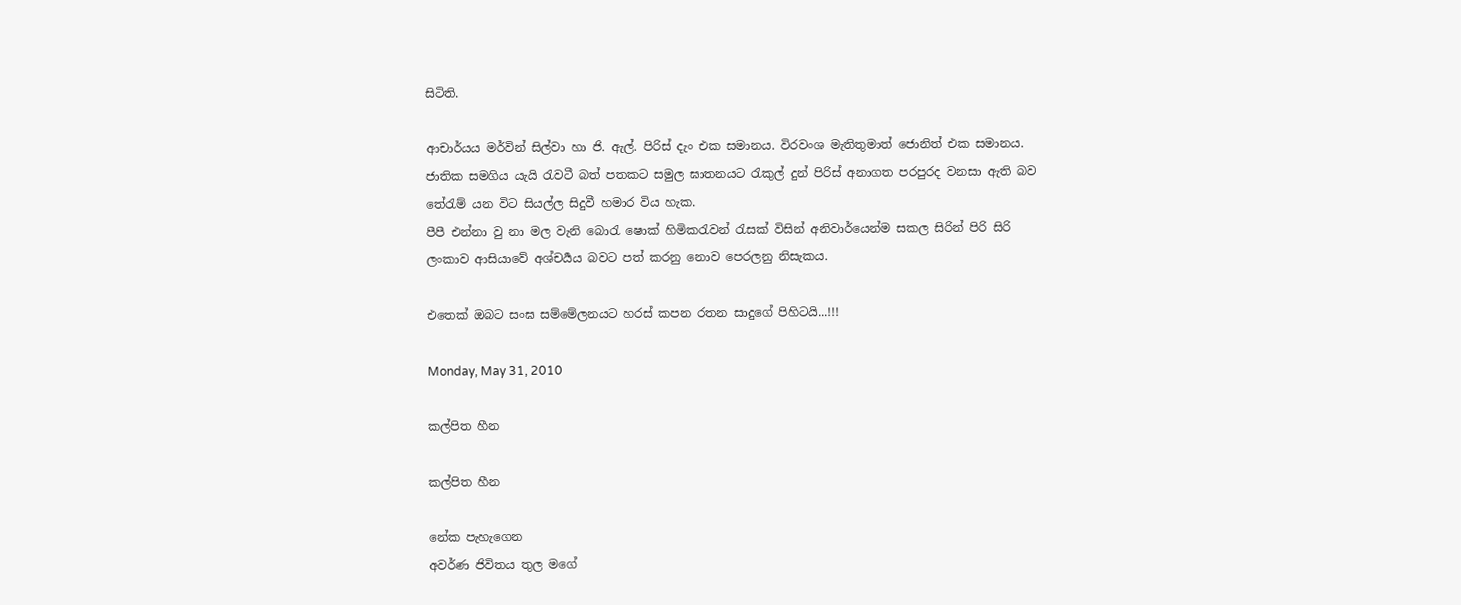සිටිති.

ආචාර්යය මර්වින් සිල්වා හා ජි. ඇල්. පිරිස් දැං එක සමානය. විරවංශ මැතිතුමාත් ජොනිත් එක සමානය. ජාතික සමගිය යැයි රැවටී බත් පතකට සමුල ඝාතනයට රැකුල් දුන් පිරිස් අනාගත පරපුරද වනසා ඇති බව තේරැම් යන විට සියල්ල සිදුවී හමාර විය හැක.
පීපී එන්නා වු නා මල වැනි බොරැ ෂොක් හිමිකරැවන් රැසක් විසින් අනිවාර්යෙන්ම සකල සිරින් පිරි සිරි ලංකාව ආසියාවේ අශ්චර්‍යය බවට පත් කරනු නොව පෙරලනු නිසැකය.

එතෙක් ඔබට සංඝ සම්මේලනයට හරස් කපන රතන සාදුගේ පිහිටයි...!!!

Monday, May 31, 2010

කල්පිත හීන

කල්පිත හීන

නේක පැහැගෙන
අවර්ණ ජිවිතය තුල මගේ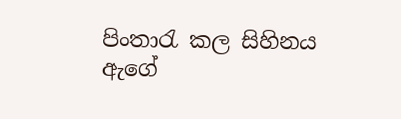පිංතාරැ කල සිහිනය
ඇගේ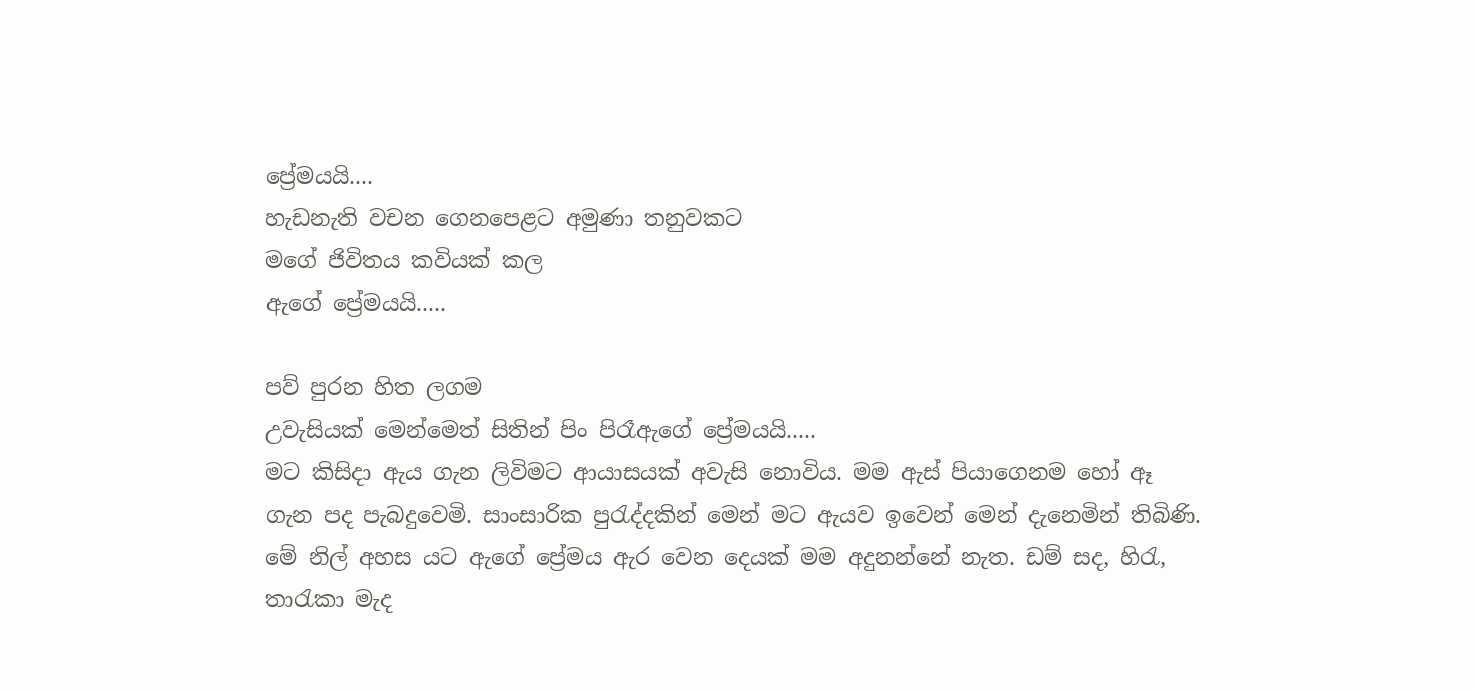ප්‍රේමයයි....
හැඩනැති වචන ගෙනපෙළට අමුණා තනුවකට
මගේ ජිවිතය කවියක් කල
ඇගේ ප්‍රේමයයි.....

පව් පුරන හිත ලගම
උවැසියක් මෙන්මෙත් සිතින් පිං පිරෑඇගේ ප්‍රේමයයි.....
මට කිසිදා ඇය ගැන ලිවිමට ආයාසයක් අවැසි නොවිය. මම ඇස් පියාගෙනම හෝ ඈ ගැන පද පැබදුවෙමි. සාංසාරික පුරැද්දකින් මෙන් මට ඇයව ඉවෙන් මෙන් දැනෙමින් තිබිණි. මේ නිල් අහස යට ඇගේ ප්‍රේමය ඇර වෙන දෙයක් මම අදුනන්නේ නැත. ඩම් සද, හිරැ, තාරැකා මැද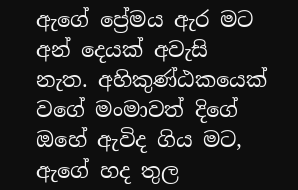ඇගේ ප්‍රේමය ඇර මට අන් දෙයක් අවැසි නැත. අහිකුණ්ඨකයෙක් වගේ මංමාවත් දිගේ ඔහේ ඇවිද ගිය මට, ඇගේ හද තුල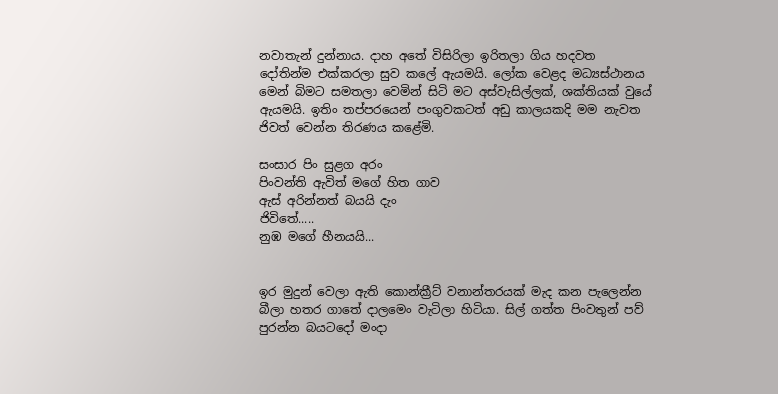නවාතැන් දුන්නාය. දාහ අතේ විසිරිලා ඉරිතලා ගිය හදවත දෝතින්ම එක්කරලා සුව කලේ ඇයමයි. ලෝක වෙළද මධ්‍යස්ථානය මෙන් බිමට සමතලා වෙමින් සිටි මට අස්වැසිල්ලක්, ශක්තියක් වුයේ ඇයමයි. ඉතිං තප්පරයෙන් පංගුවකටත් අඩු කාලයකදි මම නැවත ජිවත් වෙන්න තිරණය කළේමි.

සංසාර පිං සුළග අරං
පිංවන්ති ඇවිත් මගේ හිත ගාව
ඇස් අරින්නත් බයයි දැං
ජිවිතේ.....
නුඹ මගේ හීනයයි...


ඉර මුදුන් වෙලා ඇති කොන්ක්‍රීට් වනාන්තරයක් මැද කන පැලෙන්න බීලා හතර ගාතේ දාල‍මෙං වැටිලා හිටියා. සිල් ගත්ත පිංවතුන් පව් පුරන්න බයටදෝ මංදා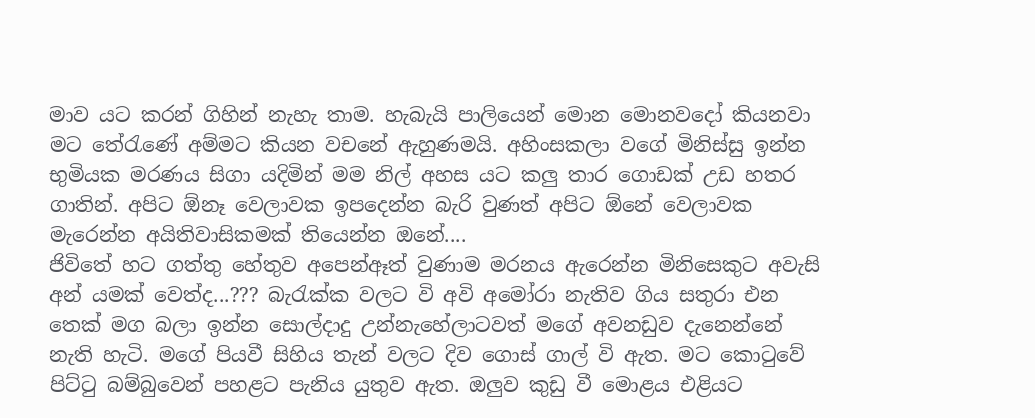මාව යට කරන් ගිහින් නැහැ තාම. හැබැයි පාලියෙන් මොන මොනවදෝ කියනවා මට තේරැණේ අම්මට කියන වචනේ ඇහුණමයි. අහිංසකලා වගේ මිනිස්සු ඉන්න භුමියක මරණය සිගා යදිමින් මම නිල් අහස යට කලු තාර ගොඩක් උඩ හතර ගාතින්. අපිට ඕනෑ වෙලාවක ඉපදෙන්න බැරි වුණත් අපිට ඕනේ වෙලාවක මැරෙන්න අයිතිවාසිකමක් තියෙන්න ඔනේ....
ජිවිතේ හට ගත්තු හේතුව අපෙන්ඈත් වුණාම මරනය ඇරෙන්න මිනිසෙකුට අවැසි
අන් යමක් වෙත්ද...??? බැරැක්ක වලට වි අවි අමෝරා නැතිව ගිය සතුරා එන තෙක් මග බලා ඉන්න සොල්දාදු උන්නැහේලාටවත් මගේ අවනඩුව දැනෙන්නේ නැති හැටි. මගේ පියවී සිහිය තැන් වලට දිව ගොස් ගාල් වි ඇත. මට කොටුවේ පිට්ටු බම්බුවෙන් පහළට පැනිය යුතුව ඇත. ඔලුව කුඩු වී මොළය එළියට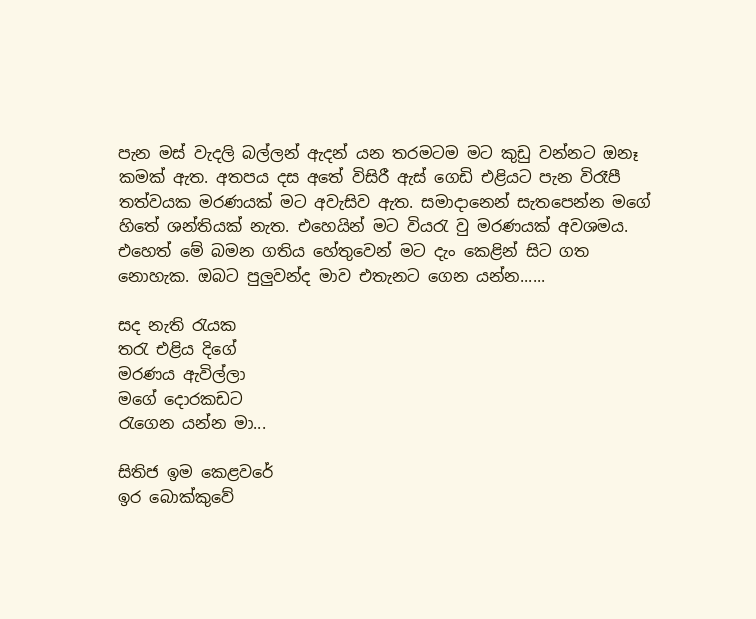පැන මස් වැදලි බල්ලන් ඇදන් යන තරමටම මට කුඩු වන්නට ඔනෑ කමක් ඇත. අතපය දස අතේ විසිරී ඇස් ගෙඩි එළියට පැන විරෑපී තත්වයක මරණයක් මට අවැසිව ඇත. සමාදානෙන් සැතපෙන්න මගේ හිතේ ශන්තියක් නැත. එහෙයින් මට වියරැ වු මරණයක් අවශමය. එහෙත් මේ බමන ගතිය හේතුවෙන් මට දැං කෙළින් සිට ගත නොහැක. ඔබට පුලුවන්ද මාව එතැනට ගෙන යන්න......

සද නැති රැයක
තරැ එළිය දිගේ
මරණය ඇවිල්ලා
මගේ දොරකඩට
රැගෙන යන්න මා...

සිතිජ ඉම කෙළවරේ
ඉර බොක්කුවේ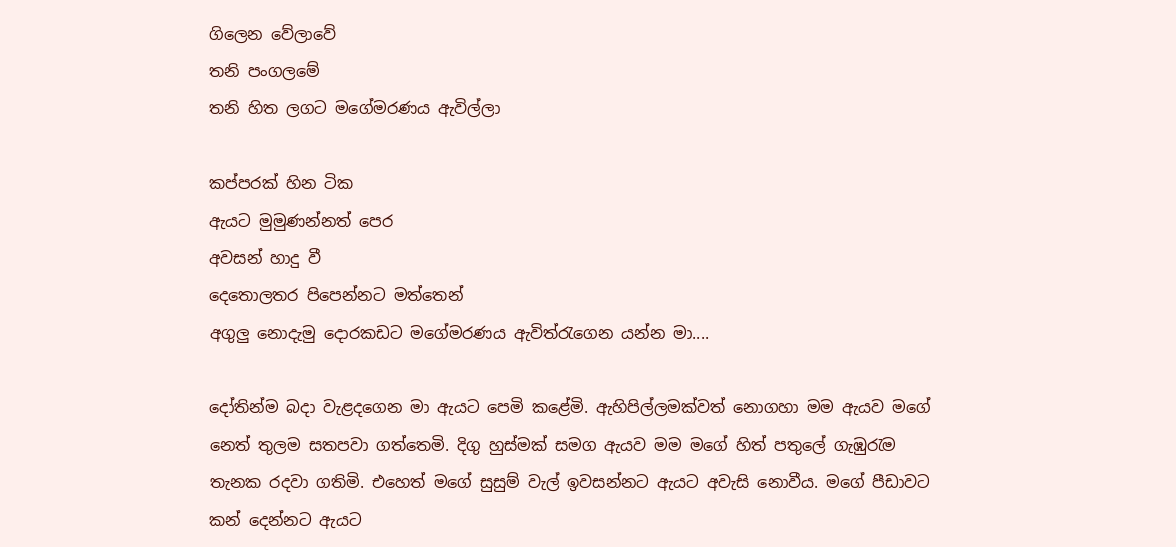ගිලෙන වේලාවේ
තනි පංගලමේ
තනි හිත ලගට මගේමරණය ඇවිල්ලා

කප්පරක් හින ටික
ඇයට මුමුණන්නත් පෙර
අවසන් හාදු වී
දෙතොලතර පිපෙන්නට මත්තෙන්
අගුලු නොදැමු දොරකඩට මගේමරණය ඇවිත්රැගෙන යන්න මා....

දෝතින්ම බදා වැළදගෙන මා ඇයට පෙමි කළේමි. ඇහිපිල්ලමක්වත් නොගහා මම ඇයව මගේ නෙත් තුලම සතපවා ගත්තෙමි. දිගු හුස්මක් සමග ඇයව මම මගේ හිත් පතුලේ ගැඹුරැම තැනක රදවා ගතිමි. එහෙත් මගේ සුසුම් වැල් ඉවසන්නට ඇයට අවැසි නොවීය. මගේ පීඩාවට කන් දෙන්නට ඇයට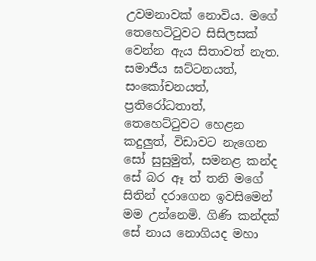උවමනාවක් නොවිය. මගේ තෙහෙටිටුවට සිසිලසක් වෙන්න ඇය සිතාවත් නැත. සමාජීය ඝට්ටනයත්, සංකෝචනයත්, ප්‍රතිරෝධතාත්, තෙහෙට්ටුවට හෙළන කදුලුත්, විඩාවට නැගෙන සෝ සුසුමුත්, සමනළ කන්ද සේ බර ඈ ත් තනි මගේ සිතින් දරාගෙන ඉවසිමෙන් මම උන්නෙමි. ගිණි කන්දක් සේ නාය නොගියද මහා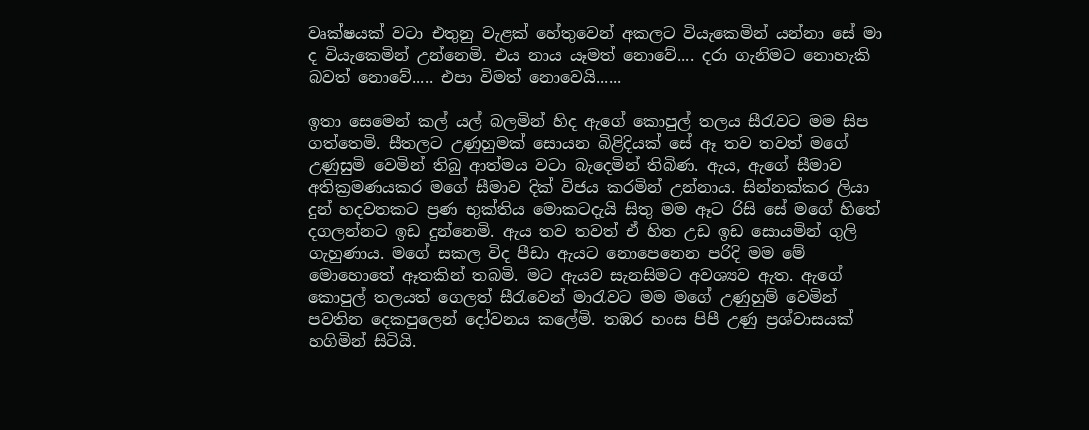වෘක්ෂයක් වටා එතුනු වැළක් හේතුවෙන් අකලට වියැකෙමින් යන්නා සේ මා ද වියැකෙමින් උන්නෙමි. එය නාය යෑමත් නොවේ.... දරා ගැනිමට නොහැකි බවත් නොවේ..... එපා විමත් නොවෙයි......

ඉතා සෙමෙන් කල් යල් බලමින් හිද ඇගේ කොපුල් තලය සීරැවට මම සිප ගත්තෙමි. සීතලට උණුහුමක් සොයන බිළිදියක් සේ ඈ තව තවත් මගේ උණුසුමි වෙමින් තිබු ආත්මය වටා බැදෙමින් තිබිණ. ඇය, ඇගේ සීමාව අතික්‍රමණයකර මගේ සීමාව දික් විජය කරමින් උන්නාය. සින්නක්කර ලියා දුන් හදවතකට ප්‍රණ භුක්තිය මොකටදැයි සිතු මම ඈට රිසි සේ මගේ හිතේ දගලන්නට ඉඩ දුන්නෙමි. ඇය තව තවත් ඒ හිත උඩ ඉඩ සොයමින් ගුලි ගැහුණාය. මගේ සකල විද පීඩා ඇයට නොපෙනෙන පරිදි මම මේ මොහොතේ ඈතකින් තබමි. මට ඇයව සැනසිමට අවශ්‍යව ඇත. ඇගේ කොපුල් තලයත් ගෙලත් සීරැවෙන් මාරැවට මම මගේ උණුහුම් වෙමින් පවතින දෙකපුලෙන් දෝවනය කලේමි. තඹර හංස පිපී උණු ප්‍රශ්වාසයක් හගිමින් සිටියි.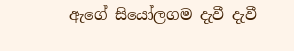ඇගේ සියෝලගම දැවී දැවී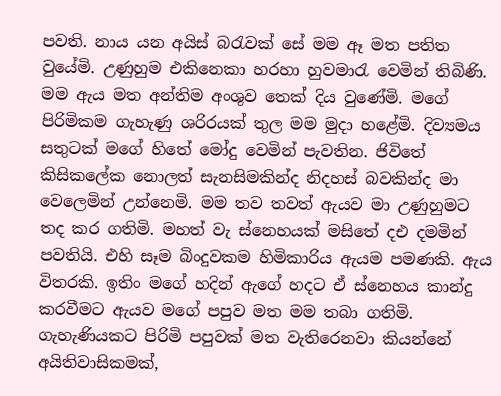පවති. නාය යන අයිස් බරැවක් සේ මම ඈ මත පතිත වුයේමි. උණුහුම එකිනෙකා හරහා හුවමාරැ වෙමින් තිබිණි. මම ඇය මත අන්තිම අංශුව තෙක් දිය වුණේමි. මගේ පිරිමිකම ගැහැණු ශරිරයක් තුල මම මුදා හළේමි. දිව්‍යමය සතුටක් මගේ හිතේ මෝදු වෙමින් පැවතින. ජිවිතේ කිසිකලේක නොලත් සැනසිමකින්ද නිදහස් බවකින්ද මා වෙලෙමින් උන්නෙමි. මම තව තවත් ඇයව මා උණුහුමට තද කර ගතිමි. මහත් වැ ස්නෙහයක් මසිතේ දඑ දමමින් පවතියි. එහි සෑම බිංදුවකම හිමිකාරිය ඇයම පමණකි. ඇය විතරකි. ඉතිං මගේ හදින් ඇගේ හදට ඒ ස්නෙහය කාන්දු කරවීමට ඇයව මගේ පපුව මත මම තබා ගතිමි. ගැහැණියකට පිරිමි පපුවක් මත වැතිරෙනවා කියන්නේ අයිතිවාසිකමක්,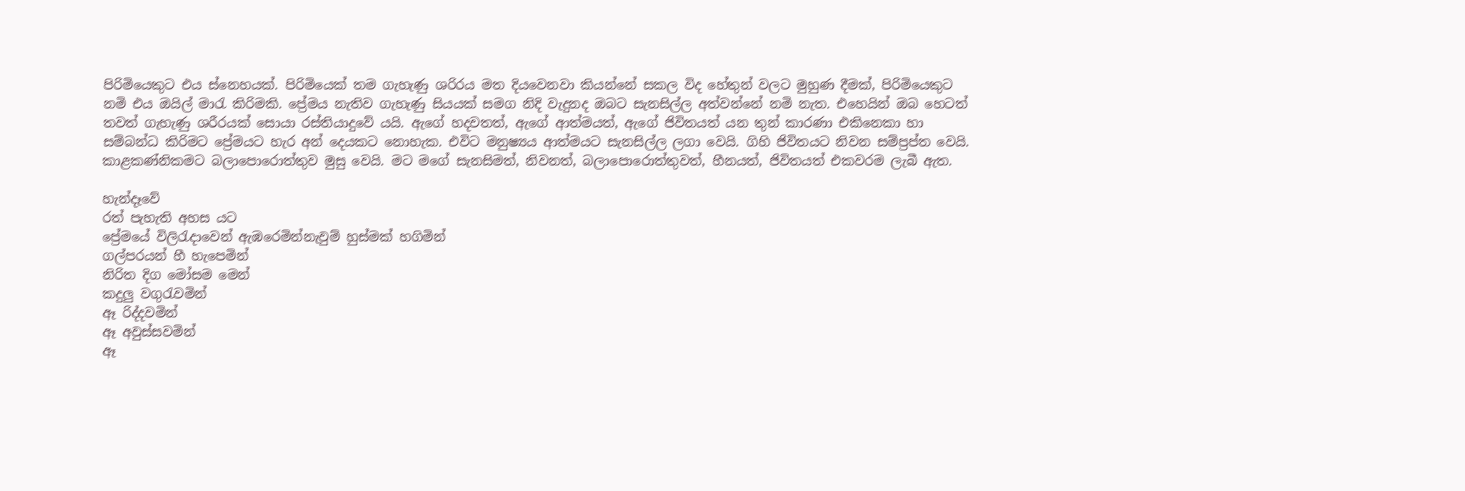පිරිමියෙකුට එය ස්නෙහයක්. පිරිමියෙක් තම ගැහැණු ශරිරය මත දියවෙනවා කියන්නේ සකල විද හේතුන් වලට මුහුණ දීමක්, පිරිමියෙකුට නමි එය ඔයිල් මාරැ කිරිමකි. ප්‍රේමය නැතිව ගැහැණු සියයක් සමග නිදි වැදුනද ඔබට සැනසිල්ල අත්වන්නේ නමි නැත. එහෙයින් ඔබ හෙටත් තවත් ගැහැණු ශරීරයක් සොයා රස්තියාදුවේ යයි. ඇගේ හදවතත්, ඇගේ ආත්මයත්, ඇගේ ජිවිතයත් යන තුන් කාරණා එකිනෙකා හා සම්බන්ධ කිරිමට ප්‍රේමයට හැර අන් දෙයකට නොහැක. එවිට මනුෂ්‍යය ආත්මයට සැනසිල්ල ලගා වෙයි. ගිහි ජිවිතයට නිවන සම්ප්‍රප්ත වෙයි. කාළකණ්නිකමට බලාපොරොත්තුව මුසු වෙයි. මට මගේ සැනසිමත්, නිවනත්, බලාපොරොත්තුවත්, හීනයත්, ජිවිතයත් එකවරම ලැබී ඇත.

හැන්දෑවේ
රත් පැහැති අහස යට
ප්‍රේමයේ විලිරැදාවෙන් ඇඹරෙමින්නැවුම් හුස්මක් හගිමින්
ගල්පරයන් හී හැපෙමින්
නිරිත දිග මෝසම මෙන්
කදුලු වගුරැවමින්
ඈ රිද්දවමින්
ඈ අවුස්සවමින්
ඈ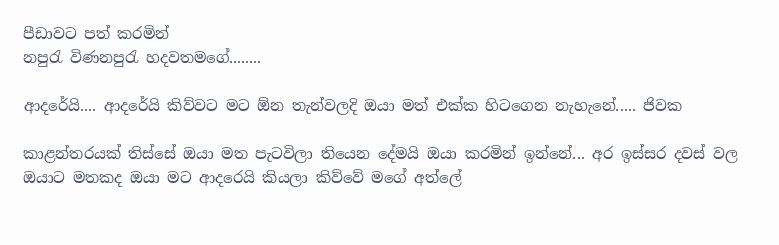පීඩාවට පත් කරමින්
නපුරැ විණනපුරැ හදවතමගේ........

ආදරේයි.... ආදරේයි කිව්වට මට ‍ඕන තැන්වලදි ඔයා මත් එක්ක හිටගෙන නැහැනේ..... ජිවක

කාළන්තරයක් තිස්සේ ඔයා මත පැටවිලා තියෙන දේමයි ඔයා කරමින් ඉන්නේ... අර ඉස්සර දවස් වල ඔයාට මතකද ඔයා මට ආදරෙයි කියලා කිව්වේ මගේ අත්ලේ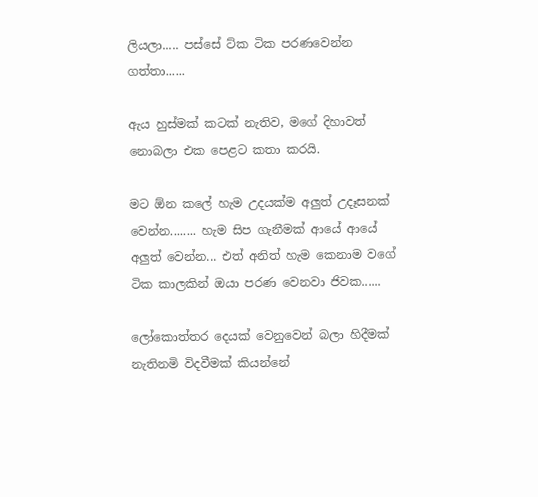ලියලා..... පස්සේ ට්ක ටික පරණවෙන්න ගත්තා......

ඇය හුස්මක් කටක් නැතිව, මගේ දිහාවත් නොබලා එක පෙළට කතා කරයි.

මට ඕන කලේ හැම උදයක්ම අලුත් උදෑසනක් වෙන්න........ හැම සිප ගැනීමක් ආයේ ආයේ අලුත් වෙන්න... එත් අනිත් හැම කෙනාම වගේ ටික කාලකින් ඔයා පරණ වෙනවා ජිවක......

ලෝකොත්තර දෙයක් වෙනුවෙන් බලා හිදීමක් නැතිනමි විදවීමක් කියන්නේ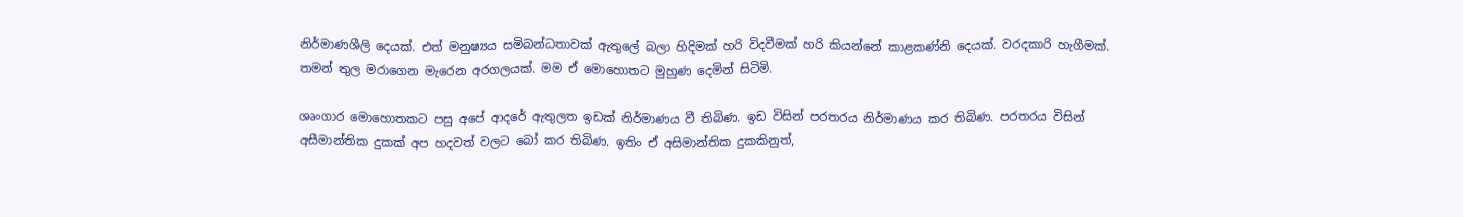නිර්මාණශීලි දෙයක්. එත් මනුෂ්‍යය සමිබන්ධතාවක් ඇතුලේ බලා හිදිමක් හරි විදවීමක් හරි කියන්නේ කාළකණ්නි දෙයක්. වරදකාරි හැගීමක්. තමන් තුල මරාගෙන මැරෙන අරගලයක්. මම ඒ මොහොතට මුහුණ දෙමින් සිටිමි.

ශෘංගාර මොහොතකට පසු අපේ ආදරේ ඇතුලත ඉඩක් නිර්මාණය වී තිබිණ. ඉඩ විසින් පරතරය නිර්මාණය කර තිබිණ. පරතරය විසින් අසීමාන්තික දුකක් අප හදවත් වලට බෝ කර තිබිණ. ඉතිං ඒ අසිමාන්තික දුකකිනුත්,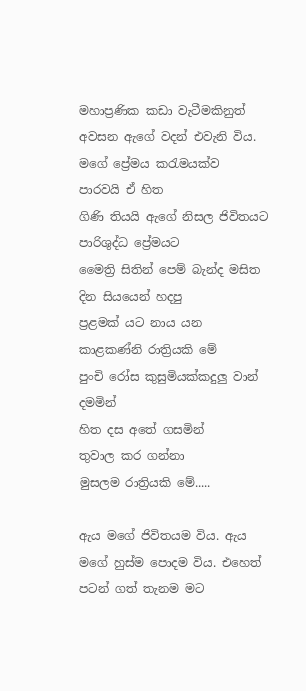මහාප්‍රණික කඩා වැටීමකිනුත් අවසන ඇගේ වදන් එවැනි විය.
මගේ ප්‍රේමය කරැමයක්ව
පාරවයි ඒ හිත
ගිණි තියයි ඇගේ නිසල ජිවිතයට
පාරිශුද්ධ ප්‍රේමයට
මෛත්‍රි සිතින් පෙම් බැන්ද මසිත
දින සියයෙන් හදපු
ප්‍රළමක් යට නාය යන
කාළකණ්නි රාත්‍රියකි මේ
පුංචි රෝස කුසුමියක්කදුලු වාන් දමමින්
හිත දස අතේ ගසමින්
තුවාල කර ගන්නා
මුසලම රාත්‍රියකි මේ.....

ඇය මගේ ජිවිතයම විය. ඇය මගේ හුස්ම පොදම විය. එහෙත් පටන් ගත් තැනම මට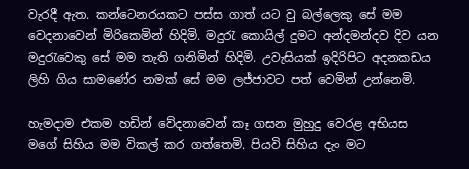වැරදී ඇත. කන්ටෙනරයකට පස්ස ගාත් යට වු බල්ලෙකු සේ මම වෙදනාවෙන් මිරිකෙමින් හිදිමි. මදුරැ කොයිල් දුමට අන්දමන්දව දිව යන මදුරැවෙකු සේ මම තැති ගනිමින් හිදිමි. උවැසියක් ඉදිරිපිට අදනකඩය ලිහි ගිය සාමණේර නමක් සේ මම ලජ්ජාවට පත් වෙමින් උන්නෙමි.

හැමදාම එකම හඩින් වේදනාවෙන් කෑ ගසන මුහුදු වෙරළ අභියස මගේ සිහිය මම විකල් කර ගත්තෙමි. පියවි සිහිය දැං මට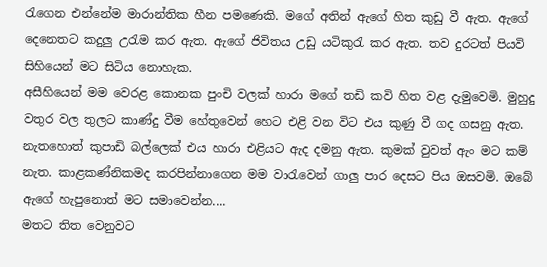රැගෙන එන්නේම මාරාන්තික හීන පමණෙකි. මගේ අතින් ඇගේ හිත කුඩු වී ඇත. ඇගේ දෙනෙතට කදුලු උරැම කර ඇත. ඇගේ ජිවිතය උඩු යටිකුරැ කර ඇත. තව දුරටත් පියවි සිහියෙන් මට සිටිය නොහැක.
අසීහියෙන් මම වෙරළ කොනක පුංචි වලක් හාරා මගේ තඩි කවි හිත වළ දැමුවෙමි. මුහුදු වතුර වල තුලට කාණ්දු වීම හේතුවෙන් හෙට එළි වන විට එය කුණු වී ගද ගසනු ඇත. නැතහොත් කුපාඩි බල්ලෙක් එය හාරා එළියට ඇද දමනු ඇත. කුමක් වුවත් ඇං මට කම් නැත. කාළකණ්නිකමද කරපින්නාගෙන මම වාරැවෙන් ගාලු පාර දෙසට පිය ඔසවමි. ඔබේ ඇගේ හැපුනොත් මට සමාවෙන්න....
මතට තිත වෙනුවට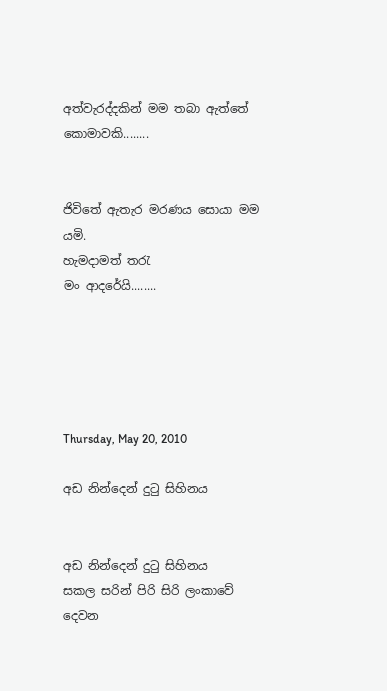අත්වැරද්දකින් මම තබා ඇත්තේ කොමාවකි........


ජිවිතේ ඇතැර මරණය සොයා මම යමි.
හැමදාමත් තරැ
මං ආදරේයි........





Thursday, May 20, 2010

අඩ නින්දෙන් දුටු සිහිනය


අඩ නින්දෙන් දුටු සිහිනය
සකල සරින් පිරි සිරි ලංකාවේ දෙවන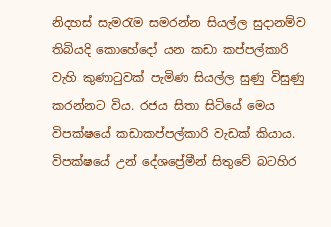නිදහස් සැමරැම සමරන්න සියල්ල සුදානම්ව තිබියදි කොහේදෝ යන කඩා කප්පල්කාරි වැහි කුණාටුවක් පැමිණ සියල්ල සුණු විසුණු කරන්නට විය. රජය සිතා සිටියේ මෙය විපක්ෂයේ කඩාකප්පල්කාරි වැඩක් කියාය. විපක්ෂයේ උන් දේශප්‍රේමීන් සිතුවේ බටහිර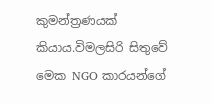කුමන්ත්‍රණයක් කියාය.විමලසිරි සිතුවේ මෙක NGO කාරයන්ගේ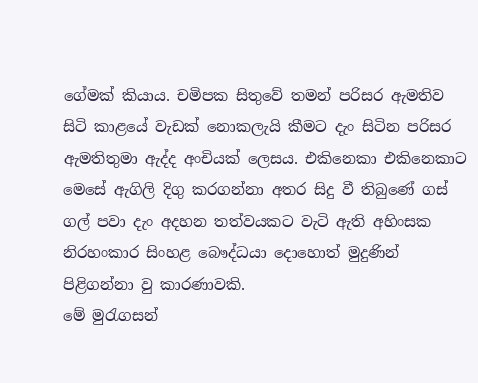ගේමක් කියාය. චමිපක සිතුවේ තමන් පරිසර ඇමතිව සිටි කාළයේ වැඩක් නොකලැයි කීමට දැං සිටින පරිසර ඇමතිතුමා ඇද්ද අංචියක් ලෙසය. එකිනෙකා එකිනෙකාට මෙසේ ඇගිලි දිගු කරගන්නා අතර සිදු වී තිබුණේ ගස් ගල් පවා දැං අදහන තත්වයකට වැටි ඇති අහිංසක නිරහංකාර සිංහළ බෞද්ධයා දොහොත් මුදුණින් පිළිගන්නා වු කාරණාවකි.
මේ මුරැගසන්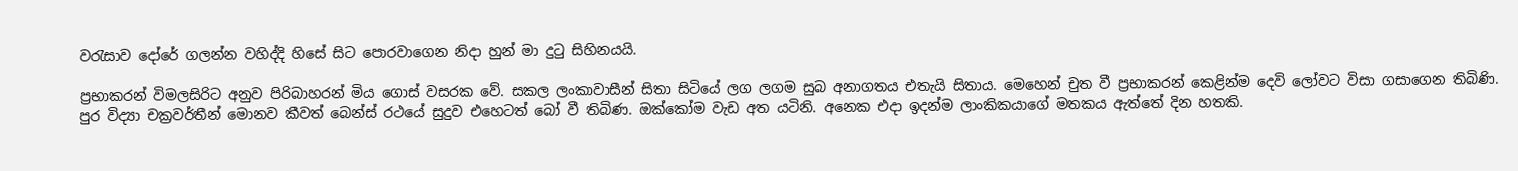වරැසාව දෝරේ ගලන්න වහිද්දි හිසේ සිට පොරවාගෙන නිදා හුන් මා දුටු සිහිනයයි.

ප්‍රභාකරන් විමලසිරිට අනුව පිරිබාහරන් මිය ගොස් වසරක වේ. සකල ලංකාවාසීන් සිතා සිටියේ ලග ලගම සුබ අනාගතය එතැයි සිතාය. මෙහෙන් චුත වී ප්‍රභාකරන් කෙළින්ම දෙවි ලෝවට විසා ගසාගෙන තිබිණි. පුර‍ විද්‍යා චක්‍රවර්තීන් මොනව කීවත් බෙන්ස් රථයේ සුදුව එහෙටත් බෝ වී තිබිණ. ඔක්කෝම වැඩ අත යටිනි. අනෙක එදා ඉදන්ම ලාංකිකයාගේ මතකය ඇත්තේ දින හතකි.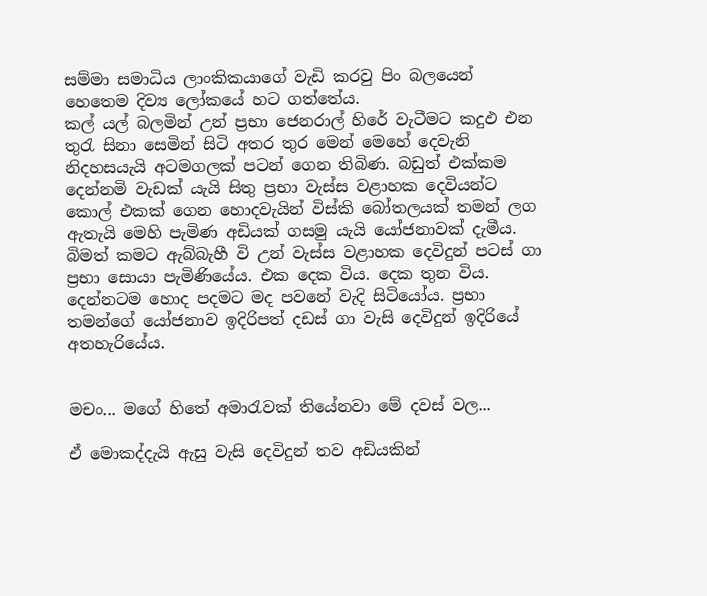සම්මා සමාධිය ලාංකිකයාගේ වැඩි කරවු පිං බලයෙන් හෙතෙම දිව්‍ය ලෝකයේ හට ගත්තේය.
කල් යල් බලමින් උන් ප්‍රභා ජෙනරාල් හි‍රේ වැටීමට කදුඵ එන තුරැ සිනා සෙමින් සිටි අතර තුර මෙන් මෙහේ දෙවැනි නිදහසයැයි අටමගලක් පටන් ගෙන තිබිණ. බඩුත් එක්කම දෙන්නමි වැඩක් යැයි සිතු ප්‍රභා වැස්ස වළාහක දෙවියන්ට කොල් එකක් ගෙන හොදවැයින් විස්කි බෝතලයක් තමන් ලග ඇතැයි මෙහි පැමිණ අඩියක් ගසමු යැයි යෝජනාවක් දැමීය. බිමත් කමට ඇබ්බැහී වි උන් වැස්ස වළාහක දෙවිදුන් පටස් ගා ප්‍රභා සොයා පැමිණියේය. එක දෙක විය. දෙක තුන විය. දෙන්නටම හොද පදමට මද පවනේ වැදි සිටියෝය. ප්‍රභා තමන්ගේ යෝජනාව ඉදිරිපත් දඩස් ගා වැසි දෙවිදුන් ඉදිරියේ අතහැරියේය.


මචං... මගේ හිතේ අමාරැවක් තියේනවා මේ දවස් වල...

ඒ මොකද්දැයි ඇසු වැසි දෙවිදුන් තව අඩියකින්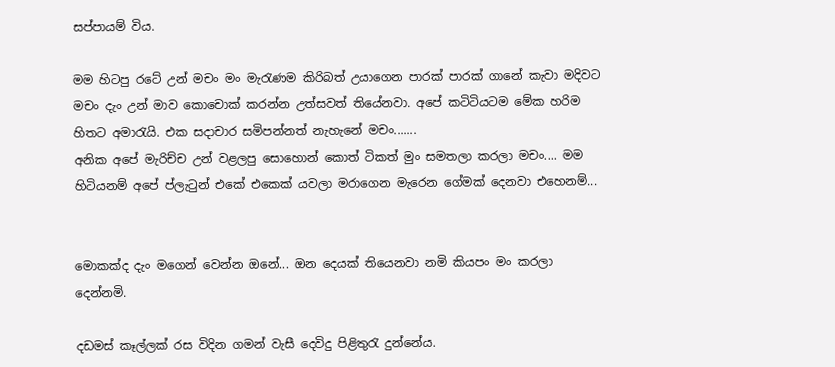සප්පායම් විය.

මම හිටපු රටේ උන් මචං මං මැරැණම කිරිබත් උයාගෙන පාරක් පාරක් ගානේ කැවා මදිවට මචං දැං උන් මාව කොචොක් කරන්න උත්සවත් තියේනවා. අපේ කටිටියටම මේක හරිම හිතට අමාරැයි. එක සදාචාර සමිපන්නත් නැහැනේ මචං.......
අනික අපේ මැරිච්ච උන් වළලපු සොහොන් කොත් ටිකත් මුං සමතලා කරලා මචං.... මම හිටියනම් අපේ ප්ලැටුන් එකේ එකෙක් යවලා මරාගෙන මැරෙන ගේමක් දෙනවා එහෙනම්...


මොකක්ද දැං මගෙන් වෙන්න ඔනේ... ඔන දෙයක් තියෙනවා නමි කියපං මං කරලා දෙන්නමි.

දඩමස් කෑල්ලක් රස විදින ගමන් වැසී දෙවිදු පිළිතුරැ දුන්නේය.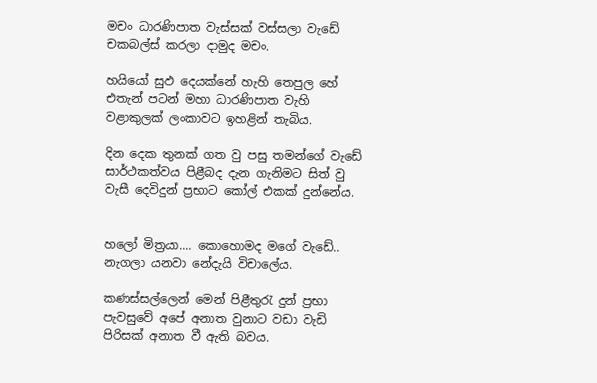මචං ධාරණිපාත වැස්සක් වස්සලා වැඩේ චකබල්ස් කරලා දාමුද මචං.

හයියෝ සුඵ දෙයක්නේ හැහි තෙපුල හේ එතැන් පටන් මහා ධාරණිපාත වැහි වළාකුලක් ලංකාවට ඉහළින් තැබිය.

දින දෙක තුනක් ගත වු පසු තමන්ගේ වැඩේ සාර්ථකත්වය පිළීබද දැන ගැනිමට සිත් වු වැසී දෙවිදුන් ප්‍රභාට කෝල් එකක් දුන්නේය.


හලෝ මිත්‍රයා.... කොහොමද මගේ වැඩේ.. නැගලා යනවා නේදැයි විචාලේය.

කණස්සල්ලෙන් මෙන් පිළීතුරැ දුන් ප්‍රභා පැවසුවේ අපේ අනාත වුනාට වඩා වැඩි පිරිසක් අනාත වී ඇති බවය.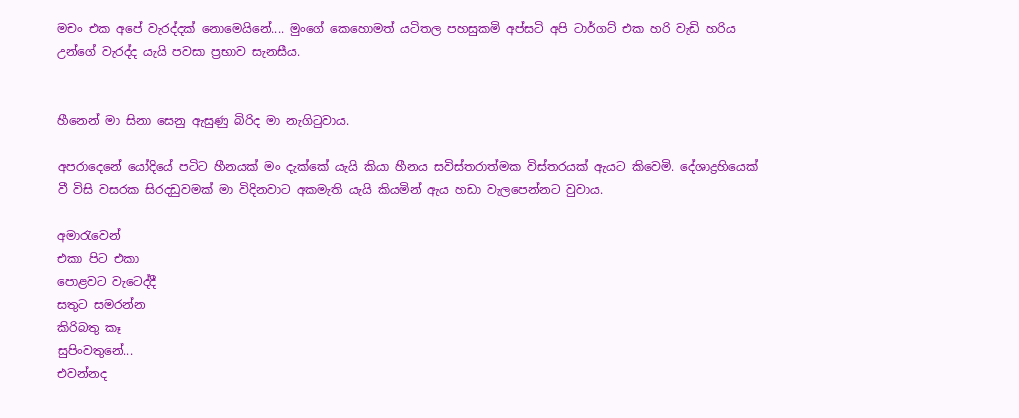මචං එක අපේ වැරද්දක් නොමෙයිනේ.... මුංගේ කෙහොමත් යටිතල පහසුකමි අප්සටි අපි ටාර්ගට් එක හරි වැඩි හරිය උන්ගේ වැරද්ද යැයි පවසා ප්‍රභාව සැනසීය.


හීනෙන් මා සිනා සෙනු ඇසුණු බිරිද මා නැගිටුවාය.

අපරාදෙනේ යෝදියේ පටිට හීනයක් මං දැක්කේ යැයි කියා හීනය සවිස්තරාත්මක විස්තරයක් ඇයට කිවෙමි. දේශාද්‍රහියෙක් වී විසි වසරක සිරදඩුවමක් මා විදිනවාට අකමැති යැයි කියමින් ඇය හඩා වැලපෙන්නට වුවාය.

අමාරැවෙන්
එකා පිට එකා
පොළවට වැටෙද්දී
සතුට සමරන්න
කිරිබතු කෑ
සුපිංවතුනේ...
එවන්නද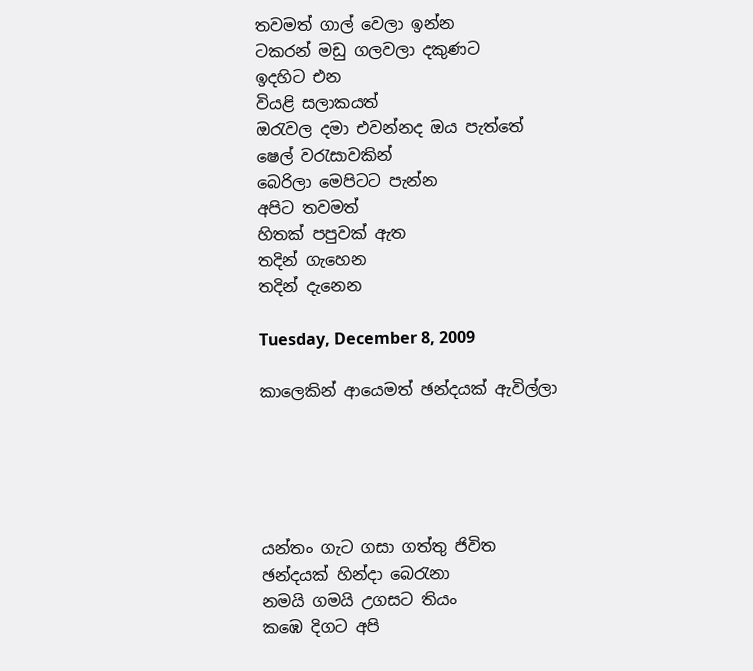තවමත් ගාල් වෙලා ඉන්න
ටකරන් මඩු ගලවලා දකුණට
ඉදහිට එන
වියළි සලාකයත්
ඔරැවල දමා එවන්නද ඔය පැත්තේ
ෂෙල් වරැසාවකින්
බෙරිලා මෙපිටට පැන්න
අපිට තවමත්
හිතක් පපුවක් ඇත
තදින් ගැහෙන
තදින් දැනෙන

Tuesday, December 8, 2009

කාලෙකින් ආයෙමත් ඡන්දයක් ඇවිල්ලා





යන්තං ගැට ගසා ගත්තු ජිවිත
ඡන්දයක් හින්දා බෙරැනා
නමයි ගමයි උගසට තියං
කඹෙ දිගට අපි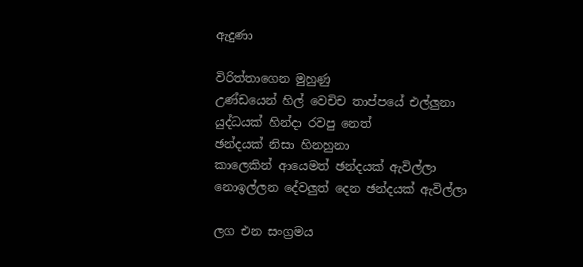ඇදුණා

විරිත්තාගෙන මුහුණු
උණ්ඩයෙන් හිල් වෙචිච තාප්පයේ එල්ලුනා
යුද්ධයක් හින්දා රවපු නෙත්
ඡන්දයක් නිසා හිනහුනා
කාලෙකින් ආයෙමත් ඡන්දයක් ඇවිල්ලා
නොඉල්ලන දේවලුත් දෙන ඡන්දයක් ඇවිල්ලා

ලග එන සංග්‍රමය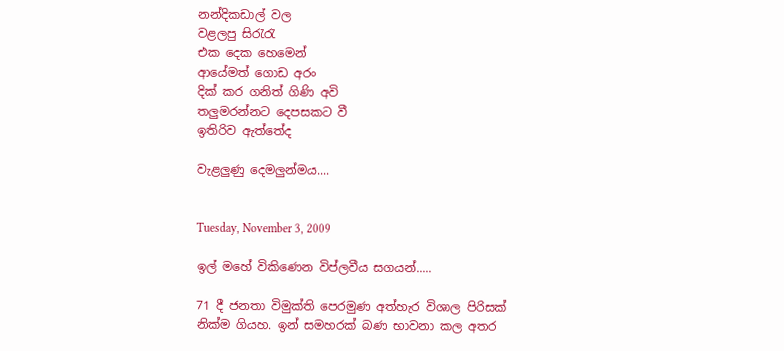නන්දිකඩාල් වල
වළලපු සිරැරැ
එක දෙක හෙමෙන්
ආයේමත් ගොඩ අරං
දික් කර ගනිත් ගිණි අවි
තලුමරන්නට දෙපසකට වී
ඉතිරිව ඇත්තේද

වැළලුණු දෙමලුන්මය....


Tuesday, November 3, 2009

ඉල් මහේ විකිණෙන විප්ලවීය සගයන්.....

71 දී ජනතා විමුක්ති පෙරමුණ අත්හැර විශාල පිරිසක් නික්ම ගියහ. ඉන් සමහරක් බණ භාවනා කල අතර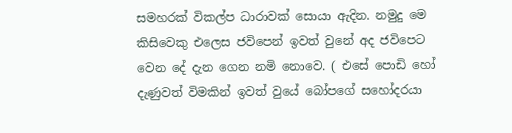සමහරක් විකල්ප ධාරාවක් සොයා ඇදින. නමුදු මෙ කිසිවෙකු එලෙස ජවිපෙන් ඉවත් වුනේ අද ජවිපෙට වෙන දේ දැන ගෙන නමි නොවෙ. ( එසේ පොඩි හෝ දැණුවත් විමකින් ඉවත් වුයේ බෝපගේ සහෝදරයා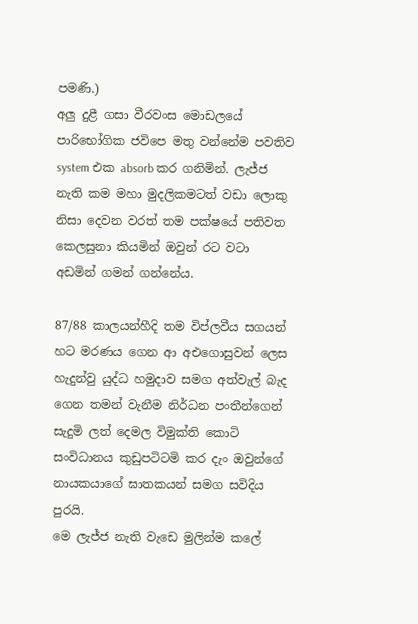පමණි.)
අලු දුළී ගසා වීරවංස මොඩලයේ පාරිභෝගික ජවිපෙ මතු වන්නේම පවතිව system එක absorb කර ගනිමින්. ලැජ්ජ නැති කම මහා මුදලිකමටත් වඩා ලොකු නිසා දෙවන වරත් තම පක්ෂයේ පතිවත කෙලසුනා කියමින් ඔවුන් රට වටා අඩමින් ගමන් ගන්නේය.

87/88 කාලයන්හීදි තම විප්ලවීය සගයන් හට මරණය ගෙන ආ අඑගොසුවන් ලෙස හැදුන්වු යුද්ධ හමුදාව සමග අත්වැල් බැද ගෙන තමන් වැනීම නිර්ධන පංතීන්ගෙන් සැදුමි ලත් දෙමල විමුක්ති කොටි සංවිධානය කුඩුපටිටමි කර දැං ඔවුන්ගේ නායකයාගේ ඝාතකයන් සමග සවිදිය පුරයි.
මෙ ලැජ්ජ නැති වැඩෙ මුලින්ම කලේ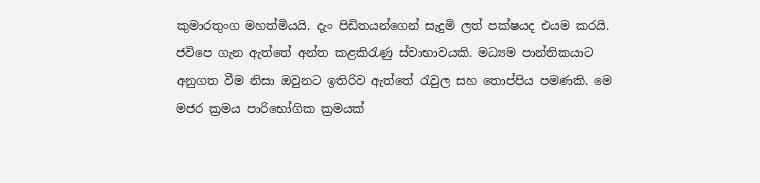කුමාරතුංග මහත්මියයි. දැං පිඩිතයන්ගෙන් සැදුමි ලත් පක්ෂයද එයම කරයි. ජවිපෙ ගැන ඇත්තේ අන්ත කළකිරැණු ස්වාභාවයකි. මධ්‍යම පාන්තිකයාට අනුගත වීම නිසා ඔවුනට ඉතිරිව ඇත්තේ රැවුල සහ තොප්පිය පමණකි. මෙ මජර ක්‍රමය පාරිභෝගික ක්‍රමයක්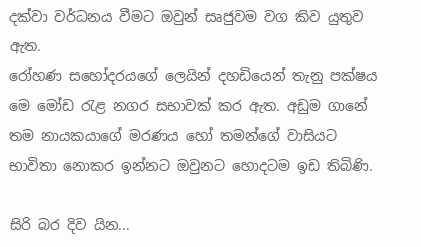දක්වා වර්ධනය වීමට ඔවුන් සෘජුවම වග කිව යුතුව ඇත.
රෝහණ සහෝදරයගේ ලෙයින් දහඩියෙන් තැනු පක්ෂය මෙ මෝඩ රැළ නගර සභාවක් කර ඇත. අඩුම ගානේ තම නායකයාගේ මරණය හෝ තමන්ගේ වාසියට භාවිතා නොකර ඉන්නට ඔවුනට හොදටම ඉඩ තිබිණි.

සිරි බර දිව යින...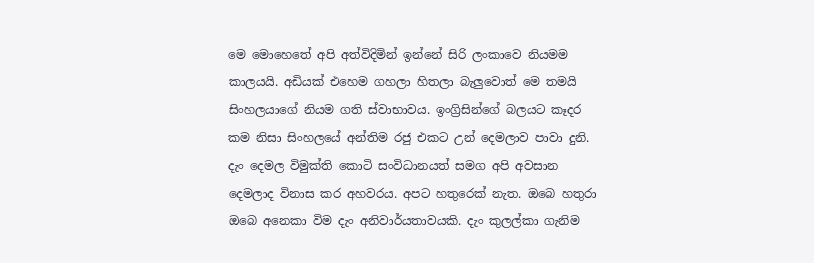මෙ මොහෙතේ අපි අත්විදිමින් ඉන්නේ සිරි ලංකාවෙ නියමම කාලයයි. අඩියක් එහෙම ගහලා හිතලා බැලුවොත් මෙ තමයි සිංහලයාගේ නියම ගති ස්වාභාවය. ඉංග්‍රිසින්ගේ බලයට කෑදර කම නිසා සිංහලයේ අන්තිම රජු එකට උන් දෙමලාව පාවා දුනි. දැං දෙමල විමුක්ති කොටි සංවිධානයත් සමග අපි අවසාන දෙමලාද විනාස කර අහවරය. අපට හතුරෙක් නැත. ඔබෙ හතුරා ඔබෙ අනෙකා විම දැං අනිවාර්යතාවයකි. දැං කුලල්කා ගැනිම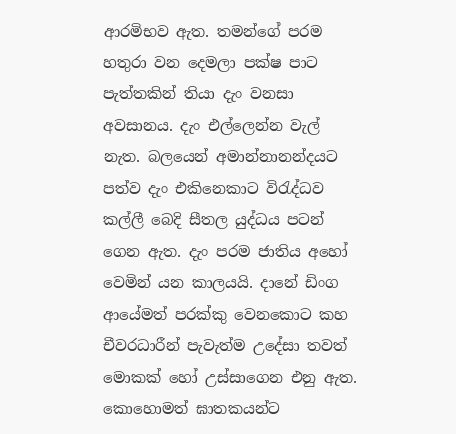ආරමිභව ඇත. තමන්ගේ පරම හතුරා වන දෙමලා පක්ෂ පාට පැත්තකින් තියා දැං වනසා අවසානය. දැං එල්ලෙන්න වැල් නැත. බලයෙන් අමාන්නානන්දයට පත්ව දැං එකිනෙකාට විරැද්ධව කල්ලී බෙදි සීතල යුද්ධය පටන් ගෙන ඇත. දැං පරම ජාතිය අහෝ වෙමින් යන කාලයයි. දානේ ඩිංග ආයේමත් පරක්කු වෙනකොට කහ චීවරධාරීන් පැවැත්ම උදේසා තවත් මොකක් හෝ උස්සාගෙන එනු ඇත. කොහොමත් ඝාතකයන්ට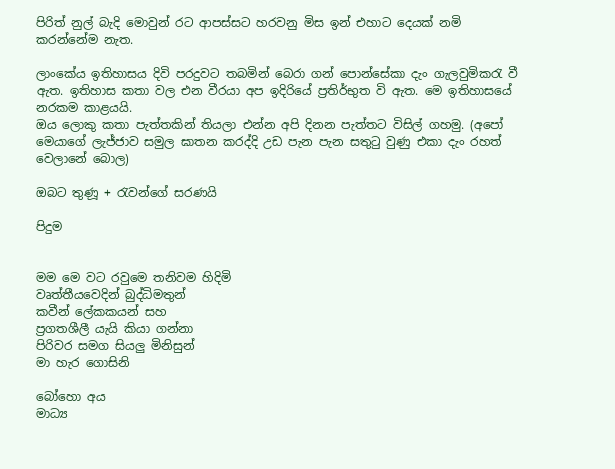පිරිත් නුල් බැදි මොවුන් රට ආපස්සට හරවනු මිස ඉන් එහාට දෙයක් නමි කරන්නේම නැත.

ලාංකේය ඉතිහාසය දිවි පරදුවට තබමින් බෙරා ගන් පොන්සේකා දැං ගැලවුමිකරැ වී ඇත. ඉතිහාස කතා වල එන වීරයා අප ඉදිරියේ ප්‍රතිර්භුත වි ඇත. මෙ ඉතිහාසයේ නරකම කාළයයි.
ඔය ලොකු කතා පැත්තකින් තියලා එන්න අපි දිනන පැත්තට විසිල් ගහමු. (අපෝ මෙයාගේ ලැජ්ජාව සමුල ඝාතන කරද්දි උඩ පැන පැන සතුටු වුණු එකා දැං රහත් වෙලානේ බොල)

ඔබට තුණූ + රැවන්ගේ සරණයි

පිදුම


මම මෙ වට රවුමෙ තනිවම හිදිමි
වෘත්තීයවෙදින් බුද්ධිමතුන්
කවීන් ලේකකයන් සහ
ප්‍රගතශීලී යැයි කියා ගන්නා
පිරිවර සමග සියලු මිනිසුන්
මා හැර ගොසිනි

බෝහො අය
මාධ්‍ය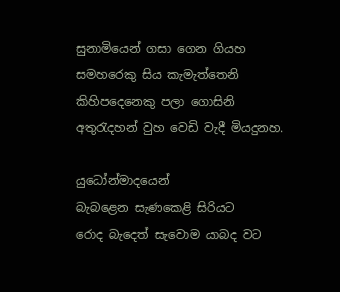සුනාමියෙන් ගසා ගෙන ගියහ
සමහරෙකු සිය කැමැත්තෙනි
කිහිපදෙනෙකු පලා ගොසිනි
අතුරැදහන් වුහ වෙඩි වැදී මියදුනහ.

යුධෝන්මාදයෙන්
බැබළෙන සැණකෙළි සිරියට
රොද බැදෙත් සැවොම යාබද වට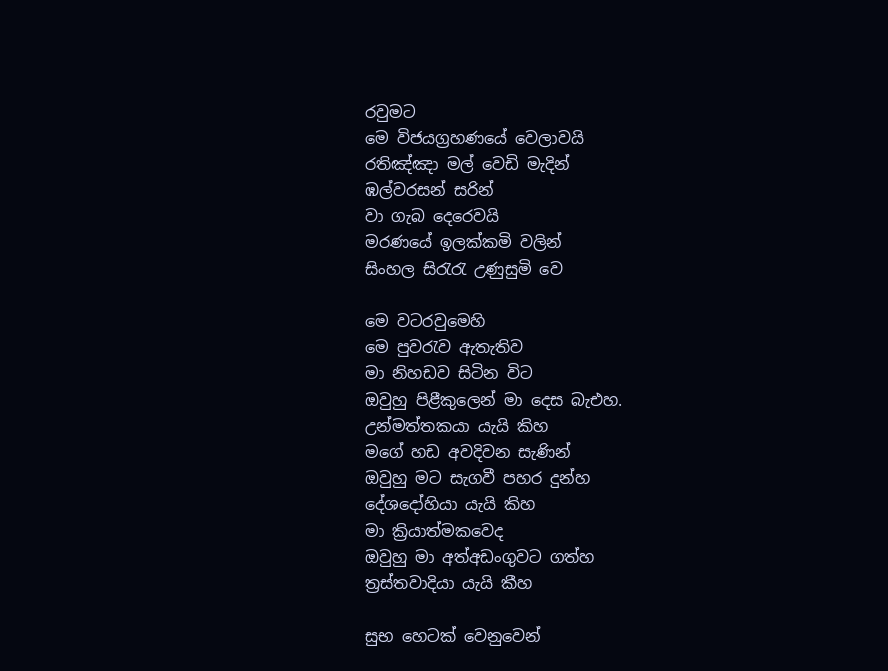රවුමට
මෙ විජයග්‍රහණයේ වෙලාවයි
රතිඤ්ඤා මල් වෙඩි මැදින්
ඹල්වරසන් සරින්
වා ගැබ දෙරෙවයි
මරණයේ ඉලක්කමි වලින්
සිංහල සිරැරැ උණුසුමි වෙ

මෙ වටරවුමෙහි
මෙ පුවරැව ඇතැතිව
මා නිහඩව සිටින විට
ඔවුහු පිළීකුලෙන් මා දෙස බැඑහ.
උන්මත්තකයා යැයි කිහ
මගේ හඩ අවදිවන සැණින්
ඔවුහු මට සැගවී පහර දුන්හ
දේශදෝහියා යැයි කිහ
මා ක්‍රියාත්මකවෙද
ඔවුහු මා අත්අඩංගුවට ගත්හ
ත්‍රස්තවාදියා යැයි කීහ

සුභ හෙටක් වෙනුවෙන්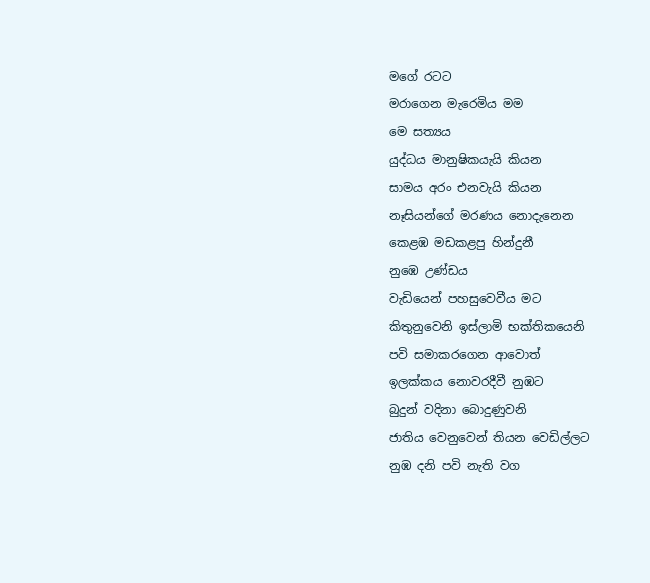මගේ රටට
මරාගෙන මැරෙමිය මම
මෙ සත්‍යය
යුද්ධය මානුෂිකයැයි කියන
සාමය අරං එනවැයි කියන
නෑසියන්ගේ මරණය නොදැනෙන
කෙළඹ මඩකළපු හින්දුනී
නුඹෙ උණ්ඩය
වැඩියෙන් පහසුවෙවීය මට
කිතුනුවෙනි ඉස්ලාමි භක්තිකයෙනි
පවි සමාකරගෙන ආවොත්
ඉලක්කය නොවරදීවී නුඹට
බුදුන් වදිනා බොදුණුවනි
ජාතිය වෙනුවෙන් තියන වෙඩිල්ලට
නුඹ දනි පවි නැති වග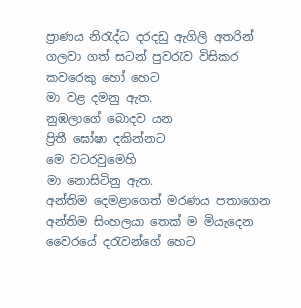ප්‍රාණය නිරැද්ධ දරදඩු ඇගිලි අතරින්
ගලවා ගත් සටන් පුවරැව විසිකර
කවරෙකු හෝ හෙට
මා වළ දමනු ඇත.
නුඹලාගේ බොදව යන
ප්‍රිතී ඝෝෂා දකින්නට
මෙ වටරවුමෙහි
මා නොසිටිනු ඇත.
අන්තිම දෙමළාගෙත් මරණය පතාගෙන
අන්තිම සිංහලයා තෙක් ම මියැදෙන
වෛරයේ දරැවන්ගේ හෙට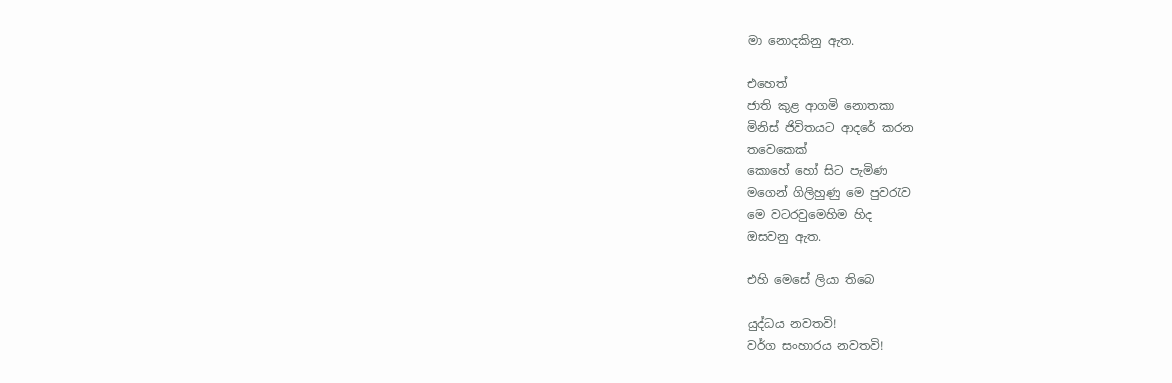මා නොදකිනු ඇත.

එහෙත්
ජාති කුළ ආගමි නොතකා
මිනිස් ජිවිතයට ආදරේ කරන
තවෙකෙක්
කොහේ හෝ සිට පැමිණ
මගෙන් ගිලිහුණු මෙ පුවරැව
මෙ වටරවුමෙහිම හිද
ඔසවනු ඇත.

එහි මෙසේ ලියා තිබෙ

යුද්ධය නවතවි!
වර්ග සංහාරය නවතවි!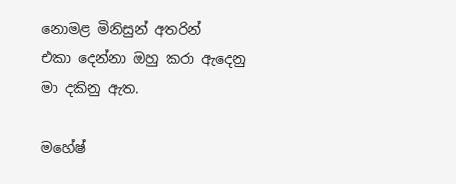නොමළ මිනිසුන් අතරින්
එකා දෙන්නා ඔහු කරා ඇදෙනු
මා දකිනු ඇත.

මහේෂ්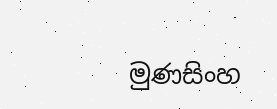මුණසිංහ